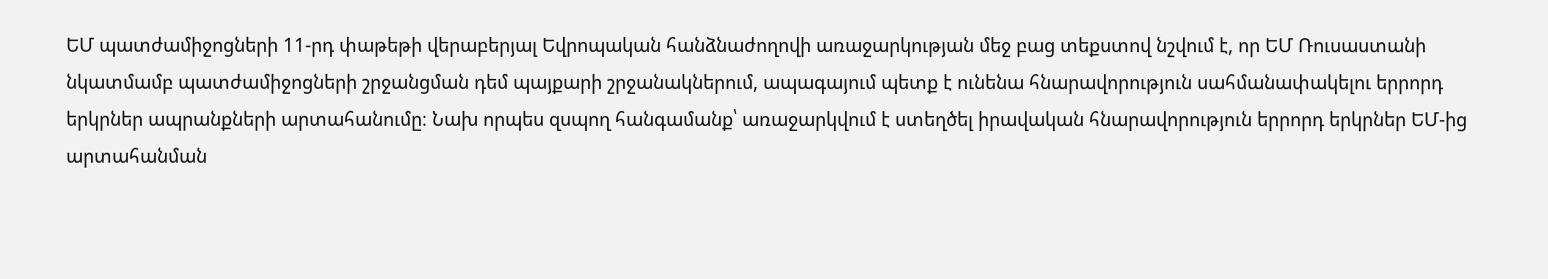ԵՄ պատժամիջոցների 11-րդ փաթեթի վերաբերյալ Եվրոպական հանձնաժողովի առաջարկության մեջ բաց տեքստով նշվում է, որ ԵՄ Ռուսաստանի նկատմամբ պատժամիջոցների շրջանցման դեմ պայքարի շրջանակներում, ապագայում պետք է ունենա հնարավորություն սահմանափակելու երրորդ երկրներ ապրանքների արտահանումը։ Նախ որպես զսպող հանգամանք՝ առաջարկվում է ստեղծել իրավական հնարավորություն երրորդ երկրներ ԵՄ-ից արտահանման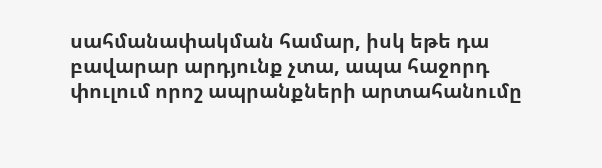սահմանափակման համար, իսկ եթե դա բավարար արդյունք չտա, ապա հաջորդ փուլում որոշ ապրանքների արտահանումը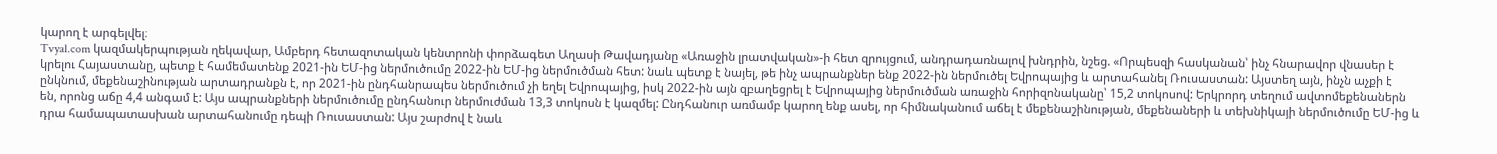կարող է արգելվել։
Tvyal.com կազմակերպության ղեկավար, Ամբերդ հետազոտական կենտրոնի փորձագետ Աղասի Թավադյանը «Առաջին լրատվական»-ի հետ զրույցում, անդրադառնալով խնդրին, նշեց. «Որպեսզի հասկանան՝ ինչ հնարավոր վնասեր է կրելու Հայաստանը, պետք է համեմատենք 2021-ին ԵՄ-ից ներմուծումը 2022-ին ԵՄ-ից ներմուծման հետ: նաև պետք է նայել, թե ինչ ապրանքներ ենք 2022-ին ներմուծել Եվրոպայից և արտահանել Ռուսաստան: Այստեղ այն, ինչն աչքի է ընկնում, մեքենաշինության արտադրանքն է, որ 2021-ին ընդհանրապես ներմուծում չի եղել Եվրոպայից, իսկ 2022-ին այն զբաղեցրել է Եվրոպայից ներմուծման առաջին հորիզոնականը՝ 15,2 տոկոսով: Երկրորդ տեղում ավտոմեքենաներն են, որոնց աճը 4,4 անգամ է: Այս ապրանքների ներմուծումը ընդհանուր ներմուժման 13,3 տոկոսն է կազմել: Ընդհանուր առմամբ կարող ենք ասել, որ հիմնականում աճել է մեքենաշինության, մեքենաների և տեխնիկայի ներմուծումը ԵՄ-ից և դրա համապատասխան արտահանումը դեպի Ռուսաստան: Այս շարժով է նաև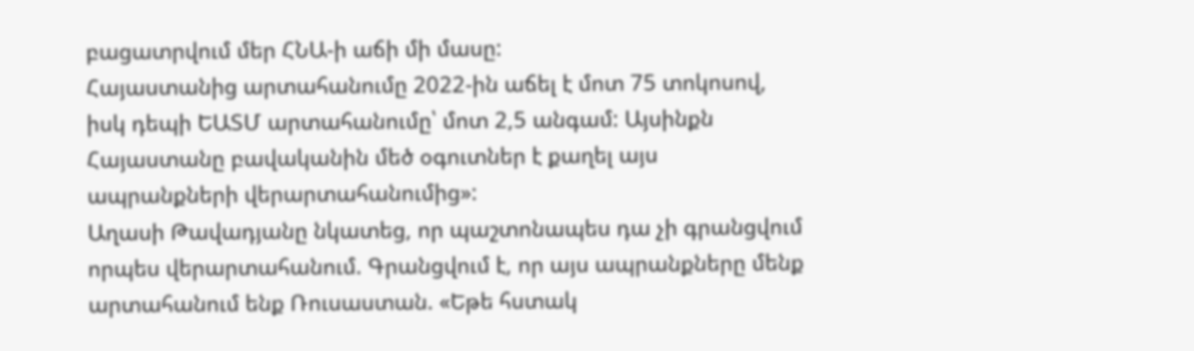բացատրվում մեր ՀՆԱ-ի աճի մի մասը:
Հայաստանից արտահանումը 2022-ին աճել է մոտ 75 տոկոսով, իսկ դեպի ԵԱՏՄ արտահանումը՝ մոտ 2,5 անգամ: Այսինքն Հայաստանը բավականին մեծ օգուտներ է քաղել այս ապրանքների վերարտահանումից»:
Աղասի Թավադյանը նկատեց, որ պաշտոնապես դա չի գրանցվում որպես վերարտահանում. Գրանցվում է, որ այս ապրանքները մենք արտահանում ենք Ռուսաստան. «Եթե հստակ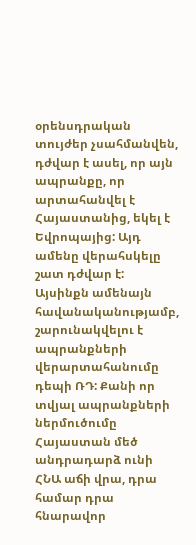օրենսդրական տույժեր չսահմանվեն, դժվար է ասել, որ այն ապրանքը, որ արտահանվել է Հայաստանից, եկել է Եվրոպայից: Այդ ամենը վերահսկելը շատ դժվար է: Այսինքն ամենայն հավանականությամբ, շարունակվելու է ապրանքների վերարտահանումը դեպի ՌԴ: Քանի որ տվյալ ապրանքների ներմուծումը Հայաստան մեծ անդրադարձ ունի ՀՆԱ աճի վրա, դրա համար դրա հնարավոր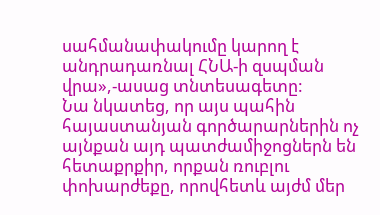սահմանափակումը կարող է անդրադառնալ ՀՆԱ-ի զսպման վրա»,-ասաց տնտեսագետը:
Նա նկատեց, որ այս պահին հայաստանյան գործարարներին ոչ այնքան այդ պատժամիջոցներն են հետաքրքիր, որքան ռուբլու փոխարժեքը, որովհետև այժմ մեր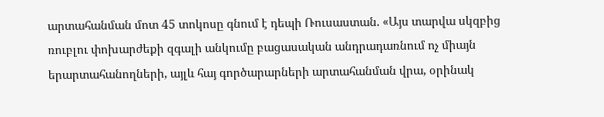արտահանման մոտ 45 տոկոսը գնում է դեպի Ռուսաստան. «Այս տարվա սկզբից ռուբլու փոխարժեքի զգալի անկումը բացասական անդրադառնում ոչ միայն երարտահանողների, այլև հայ գործարարների արտահանման վրա, օրինակ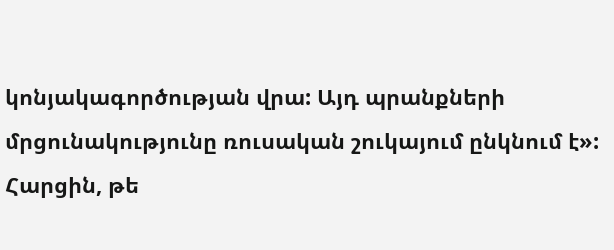կոնյակագործության վրա: Այդ պրանքների մրցունակությունը ռուսական շուկայում ընկնում է»:
Հարցին, թե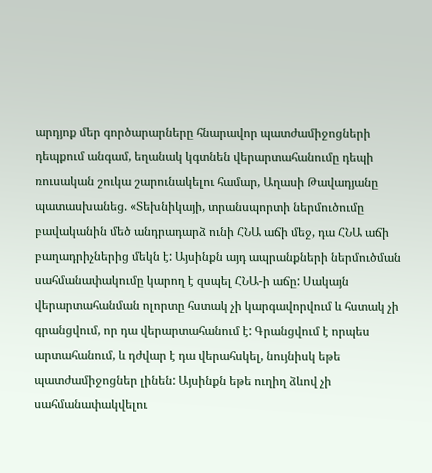արդյոք մեր գործարարները հնարավոր պատժամիջոցների դեպքում անգամ, եղանակ կգտնեն վերարտահանումը դեպի ռուսական շուկա շարունակելու համար, Աղասի Թավադյանը պատասխանեց. «Տեխնիկայի, տրանսպորտի ներմուծումը բավականին մեծ անդրադարձ ունի ՀՆԱ աճի մեջ, դա ՀՆԱ աճի բաղադրիչներից մեկն է: Այսինքն այդ ապրանքների ներմուծման սահմանափակումը կարող է զսպել ՀՆԱ-ի աճը: Սակայն վերարտահանման ոլորտը հստակ չի կարգավորվում և հստակ չի գրանցվում, որ դա վերարտահանում է: Գրանցվում է որպես արտահանում, և դժվար է դա վերահսկել, նույնիսկ եթե պատժամիջոցներ լինեն: Այսինքն եթե ուղիղ ձևով չի սահմանափակվելու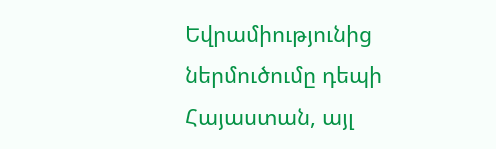Եվրամիությունից ներմուծումը դեպի Հայաստան, այլ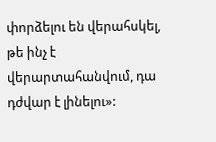փորձելու են վերահսկել, թե ինչ է վերարտահանվում, դա դժվար է լինելու»: